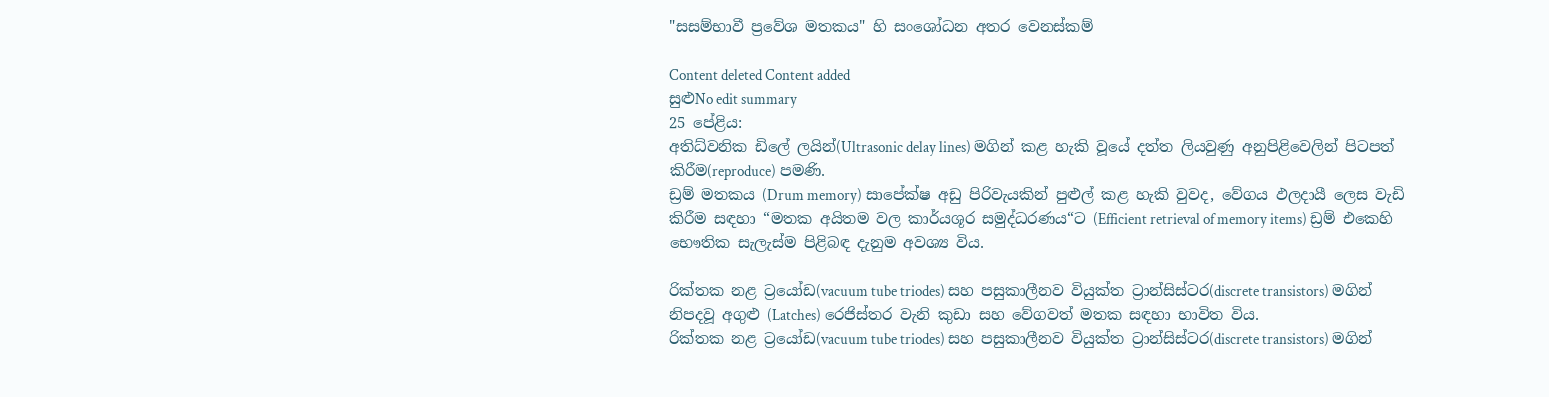"සසම්භාවී ප්‍රවේශ මතකය" හි සංශෝධන අතර වෙනස්කම්

Content deleted Content added
සුළුNo edit summary
25 පේළිය:
අතිධ්වනික ඩිලේ ලයින්(Ultrasonic delay lines) මගින් කළ හැකි වූයේ දත්ත ලියවුණු අනුපිළිවෙලින් පිටපත් කිරීම(reproduce) පමණි.
ඩ්‍රම් මතකය (Drum memory) සාපේක්ෂ අඩු පිරිවැයකින් පුළුල් කළ හැකි වුවද, වේගය ඵලදායී ලෙස වැඩි කිරීම සඳහා “මතක අයිතම වල කාර්යශූර සමුද්ධරණය“ට (Efficient retrieval of memory items) ඩ්‍රම් එකෙහි භෞතික සැලැස්ම පිළිබඳ දැනුම අවශ්‍ය විය.

රික්තක නළ ට්‍රයෝඩ(vacuum tube triodes) සහ පසුකාලීනව වියුක්ත ට්‍රාන්සිස්ටර(discrete transistors) මගින් නිපදවූ අගුළු (Latches) රෙජිස්තර වැනි කුඩා සහ වේගවත් මතක සඳහා භාවිත විය.
රික්තක නළ ට්‍රයෝඩ(vacuum tube triodes) සහ පසුකාලීනව වියුක්ත ට්‍රාන්සිස්ටර(discrete transistors) මගින්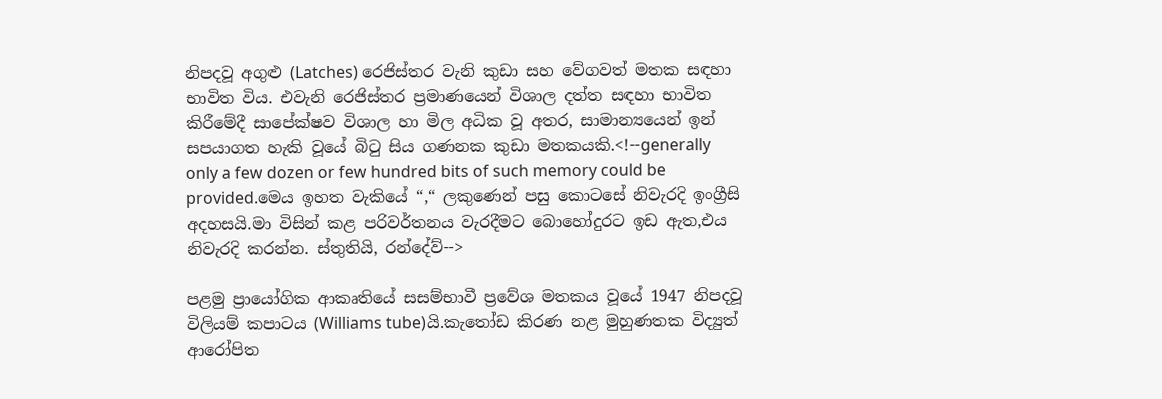නිපදවූ අගුළු (Latches) රෙජිස්තර වැනි කුඩා සහ වේගවත් මතක සඳහා භාවිත විය. එවැනි රෙජිස්තර ප්‍රමාණයෙන් විශාල දත්ත සඳහා භාවිත කිරීමේදී සාපේක්ෂව විශාල හා මිල අධික වූ අතර, සාමාන්‍යයෙන් ඉන් සපයාගත හැකි වූයේ බිටු සිය ගණනක කුඩා මතකයකි.<!--generally only a few dozen or few hundred bits of such memory could be provided.මෙය ඉහත වැකියේ “,“ ලකුණෙන් පසු කොටසේ නිවැරදි ඉංග්‍රීසි අදහසයි.මා විසින් කළ පරිවර්තනය වැරදීමට බොහෝදුරට ඉඩ ඇත,එය නිවැරදි කරන්න. ස්තුතියි, රන්දේව්-->

පළමු ප්‍රායෝගික ආකෘතියේ සසම්භාවී ප්‍රවේශ මතකය වූයේ 1947 නිපදවූ විලියම් කපාටය (Williams tube)යි.කැතෝඩ කිරණ නළ මුහුණතක විද්‍යුත් ආරෝපිත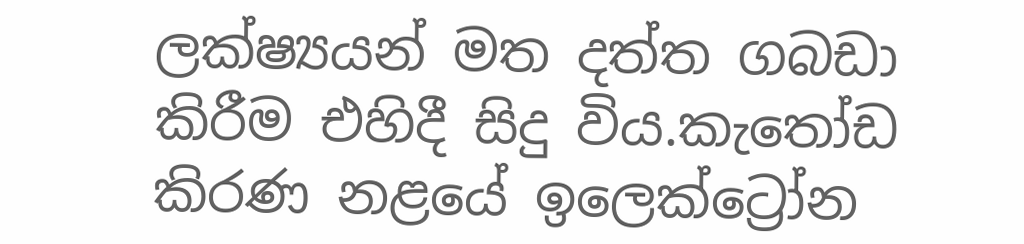ලක්ෂ්‍යයන් මත දත්ත ගබඩා කිරීම එහිදී සිදු විය.කැතෝඩ කිරණ නළයේ ඉලෙක්ට්‍රෝන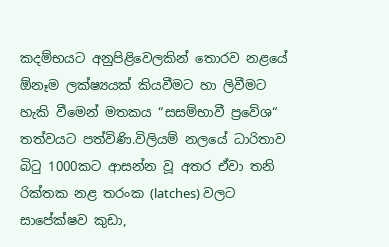කදම්භයට අනුපිළිවෙලකින් තොරව නළයේ ඕනෑම ලක්ෂ්‍යයක් කියවීමට හා ලිවීමට හැකි වීමෙන් මතකය “සසම්භාවී ප්‍රවේශ“ තත්වයට පත්විණි.විලියම් නලයේ ධාරිතාව බිටු 1000කට ආසන්න වූ අතර ඒවා තනි රික්තක නළ තරංක (latches) වලට සාපේක්ෂව කුඩා,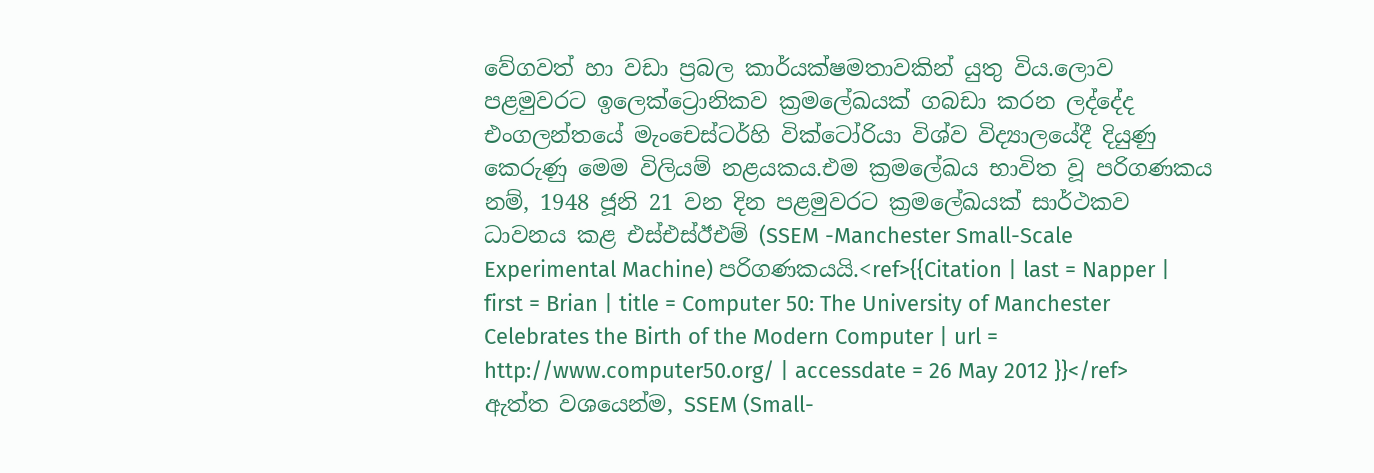වේගවත් හා වඩා ප්‍රබල කාර්යක්ෂමතාවකින් යුතු විය.ලොව පළමුවරට ඉලෙක්ට්‍රොනිකව ක්‍රමලේඛයක් ගබඩා කරන ලද්දේද එංගලන්තයේ මැංචෙස්ටර්හි වික්ටෝරියා විශ්ව විද්‍යාලයේදී දියුණු කෙරුණු මෙම විලියම් නළයකය.එම ක්‍රමලේඛය භාවිත වූ පරිගණකය නම්, 1948 ජූනි 21 වන දින පළමුවරට ක්‍රමලේඛයක් සාර්ථකව ධාවනය කළ එස්එස්ඊඑම් (SSEM -Manchester Small-Scale Experimental Machine) පරිගණකයයි.<ref>{{Citation | last = Napper | first = Brian | title = Computer 50: The University of Manchester Celebrates the Birth of the Modern Computer | url = http://www.computer50.org/ | accessdate = 26 May 2012 }}</ref>
ඇත්ත වශයෙන්ම, SSEM (Small-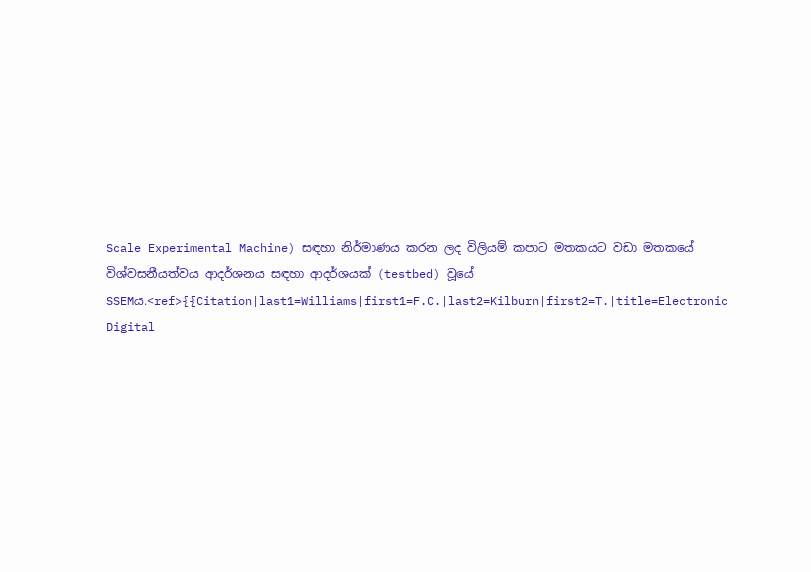Scale Experimental Machine) සඳහා නිර්මාණය කරන ලද විලියම් කපාට මතකයට වඩා මතකයේ විශ්වසනීයත්වය ආදර්ශනය සඳහා ආදර්ශයක් (testbed) වූයේ SSEMය.<ref>{{Citation|last1=Williams|first1=F.C.|last2=Kilburn|first2=T.|title=Electronic Digital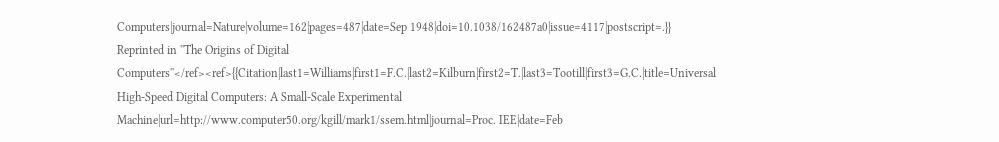Computers|journal=Nature|volume=162|pages=487|date=Sep 1948|doi=10.1038/162487a0|issue=4117|postscript=.}} Reprinted in ''The Origins of Digital Computers''</ref><ref>{{Citation|last1=Williams|first1=F.C.|last2=Kilburn|first2=T.|last3=Tootill|first3=G.C.|title=Universal High-Speed Digital Computers: A Small-Scale Experimental Machine|url=http://www.computer50.org/kgill/mark1/ssem.html|journal=Proc. IEE|date=Feb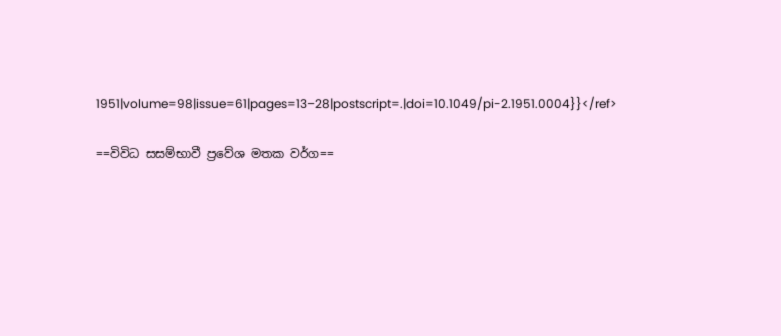1951|volume=98|issue=61|pages=13–28|postscript=.|doi=10.1049/pi-2.1951.0004}}</ref>

==විවිධ සසම්භාවී ප්‍රවේශ මතක වර්ග==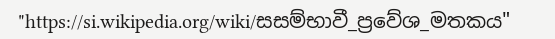"https://si.wikipedia.org/wiki/සසම්භාවී_ප්‍රවේශ_මතකය"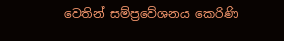වෙතින් සම්ප්‍රවේශනය කෙරිණි